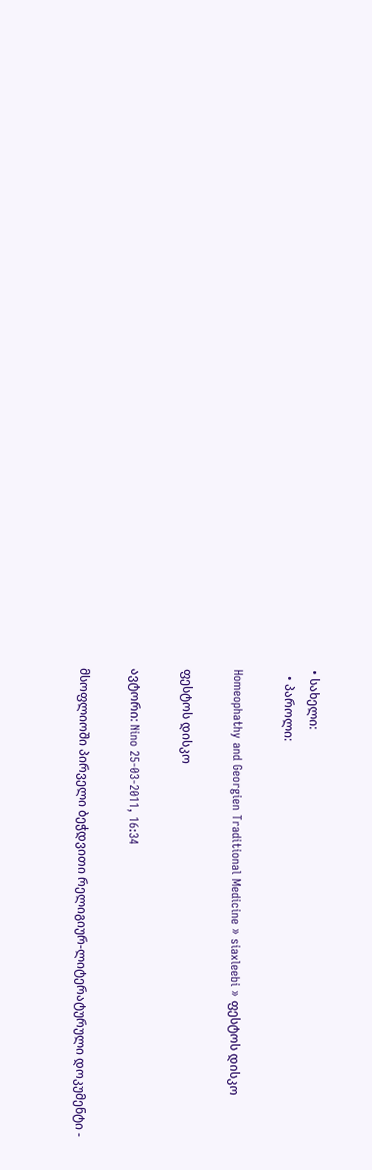• სახელი:
  • პაროლი:

Homeophathy and Georgien Traditional Medicine » siaxleebi » ფესტოს დისკო

ფესტოს დისკო

ავტორი: Nino 25-03-2011, 16:34

მსოფლიოში პირველი ბეჭდვითი რელიგიურ-ლიტერატურული დოკუმენტი -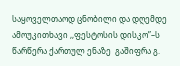საყოველთაოდ ცნობილი და დღემდე ამოუკითხავი ,,ფესტოსის დისკო”–ს წარწერა ქართულ ენაზე  გაშიფრა გ.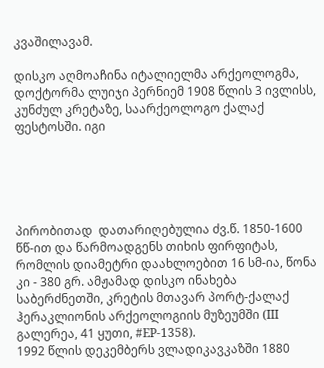კვაშილავამ.

დისკო აღმოაჩინა იტალიელმა არქეოლოგმა, დოქტორმა ლუიჯი პერნიემ 1908 წლის 3 ივლისს, კუნძულ კრეტაზე, საარქეოლოგო ქალაქ ფესტოსში. იგი





პირობითად  დათარიღებულია ძვ.წ. 1850-1600 წწ-ით და წარმოადგენს თიხის ფირფიტას, რომლის დიამეტრი დაახლოებით 16 სმ-ია, წონა კი - 380 გრ. ამჟამად დისკო ინახება საბერძნეთში, კრეტის მთავარ პორტ-ქალაქ ჰერაკლიონის არქეოლოგიის მუზეუმში (III გალერეა, 41 ყუთი, #EP-1358).
1992 წლის დეკემბერს ვლადიკავკაზში 1880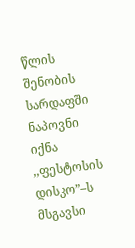წლის შენობის სარდაფში ნაპოვნი იქნა ,,ფესტოსის დისკო”–ს მსგავსი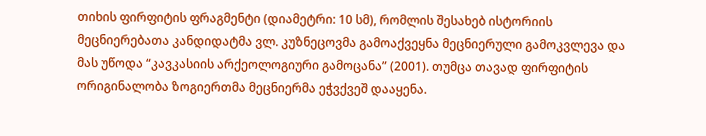თიხის ფირფიტის ფრაგმენტი (დიამეტრი: 10 სმ), რომლის შესახებ ისტორიის მეცნიერებათა კანდიდატმა ვლ. კუზნეცოვმა გამოაქვეყნა მეცნიერული გამოკვლევა და მას უწოდა “კავკასიის არქეოლოგიური გამოცანა” (2001). თუმცა თავად ფირფიტის ორიგინალობა ზოგიერთმა მეცნიერმა ეჭვქვეშ დააყენა.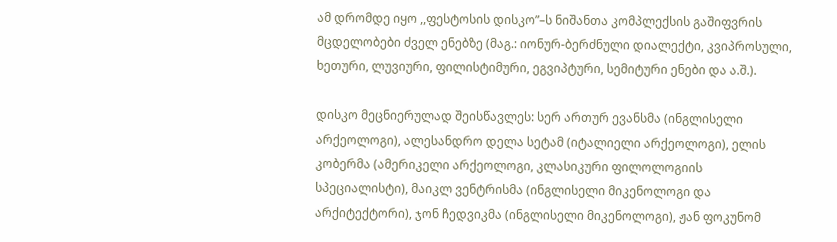ამ დრომდე იყო ,,ფესტოსის დისკო”–ს ნიშანთა კომპლექსის გაშიფვრის მცდელობები ძველ ენებზე (მაგ.: იონურ-ბერძნული დიალექტი, კვიპროსული, ხეთური, ლუვიური, ფილისტიმური, ეგვიპტური, სემიტური ენები და ა.შ.).

დისკო მეცნიერულად შეისწავლეს: სერ ართურ ევანსმა (ინგლისელი არქეოლოგი), ალესანდრო დელა სეტამ (იტალიელი არქეოლოგი), ელის კობერმა (ამერიკელი არქეოლოგი, კლასიკური ფილოლოგიის სპეციალისტი), მაიკლ ვენტრისმა (ინგლისელი მიკენოლოგი და არქიტექტორი), ჯონ ჩედვიკმა (ინგლისელი მიკენოლოგი), ჟან ფოკუნომ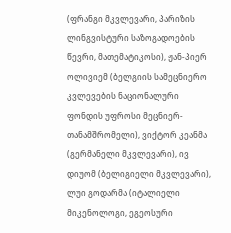(ფრანგი მკვლევარი, პარიზის ლინგვისტური საზოგადოების წევრი, მათემატიკოსი), ჟან-პიერ ოლივიემ (ბელგიის სამეცნიერო კვლევების ნაციონალური ფონდის უფროსი მეცნიერ-თანამშრომელი), ვიქტორ კეანმა (გერმანელი მკვლევარი), ივ დიუომ (ბელიგიელი მკვლევარი), ლუი გოდარმა (იტალიელი მიკენოლოგი, ეგეოსური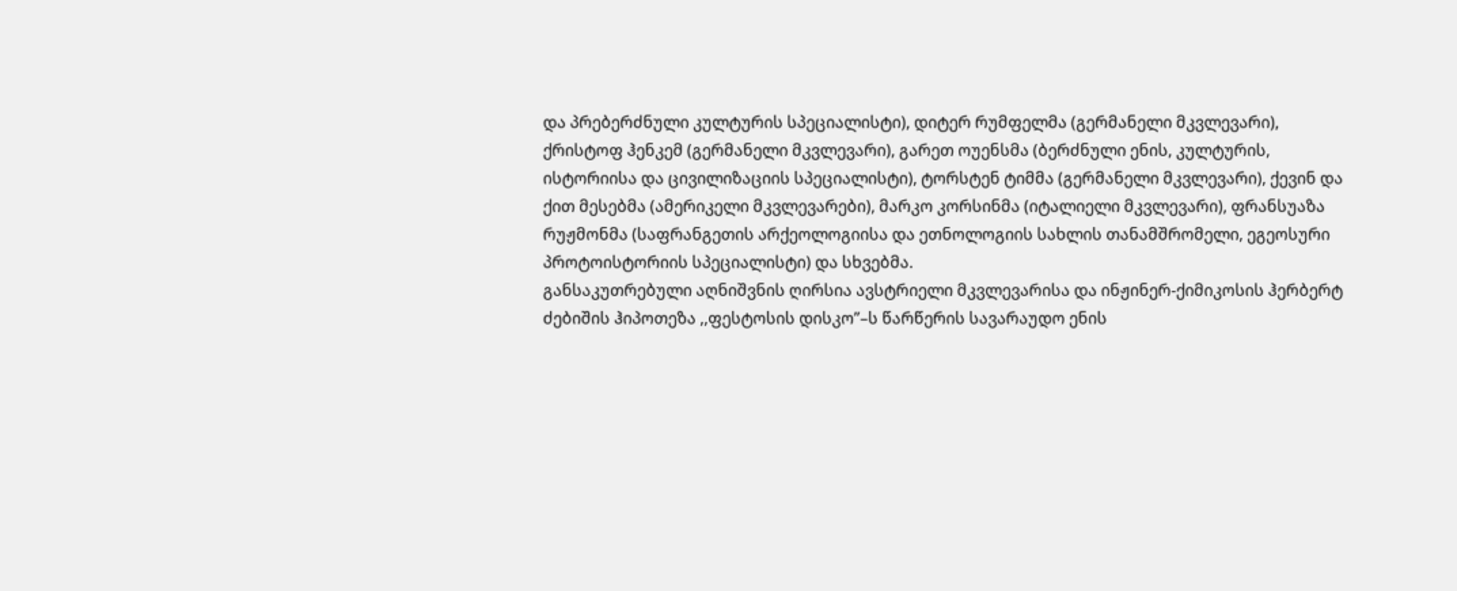და პრებერძნული კულტურის სპეციალისტი), დიტერ რუმფელმა (გერმანელი მკვლევარი), ქრისტოფ ჰენკემ (გერმანელი მკვლევარი), გარეთ ოუენსმა (ბერძნული ენის, კულტურის, ისტორიისა და ცივილიზაციის სპეციალისტი), ტორსტენ ტიმმა (გერმანელი მკვლევარი), ქევინ და ქით მესებმა (ამერიკელი მკვლევარები), მარკო კორსინმა (იტალიელი მკვლევარი), ფრანსუაზა რუჟმონმა (საფრანგეთის არქეოლოგიისა და ეთნოლოგიის სახლის თანამშრომელი, ეგეოსური პროტოისტორიის სპეციალისტი) და სხვებმა.
განსაკუთრებული აღნიშვნის ღირსია ავსტრიელი მკვლევარისა და ინჟინერ-ქიმიკოსის ჰერბერტ ძებიშის ჰიპოთეზა ,,ფესტოსის დისკო”–ს წარწერის სავარაუდო ენის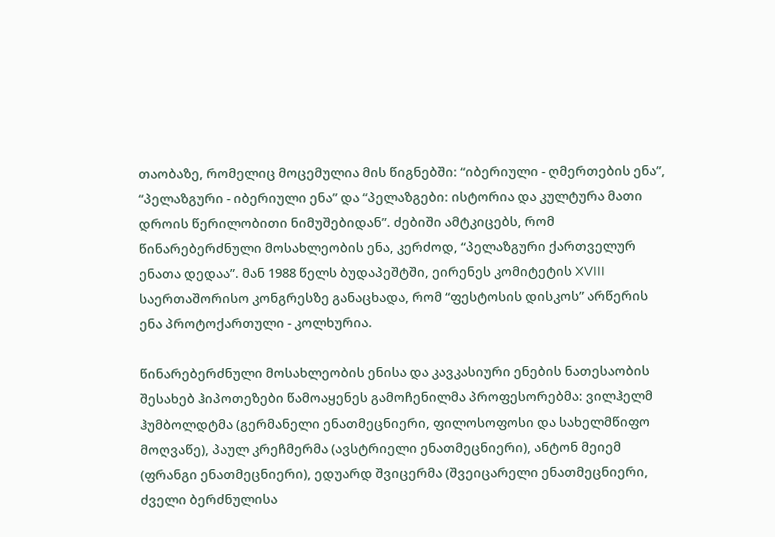თაობაზე, რომელიც მოცემულია მის წიგნებში: “იბერიული - ღმერთების ენა”, “პელაზგური - იბერიული ენა” და “პელაზგები: ისტორია და კულტურა მათი დროის წერილობითი ნიმუშებიდან”. ძებიში ამტკიცებს, რომ წინარებერძნული მოსახლეობის ენა, კერძოდ, “პელაზგური ქართველურ ენათა დედაა”. მან 1988 წელს ბუდაპეშტში, ეირენეს კომიტეტის XVIII საერთაშორისო კონგრესზე განაცხადა, რომ “ფესტოსის დისკოს” არწერის ენა პროტოქართული - კოლხურია.

წინარებერძნული მოსახლეობის ენისა და კავკასიური ენების ნათესაობის შესახებ ჰიპოთეზები წამოაყენეს გამოჩენილმა პროფესორებმა: ვილჰელმ ჰუმბოლდტმა (გერმანელი ენათმეცნიერი, ფილოსოფოსი და სახელმწიფო მოღვაწე), პაულ კრეჩმერმა (ავსტრიელი ენათმეცნიერი), ანტონ მეიემ (ფრანგი ენათმეცნიერი), ედუარდ შვიცერმა (შვეიცარელი ენათმეცნიერი, ძველი ბერძნულისა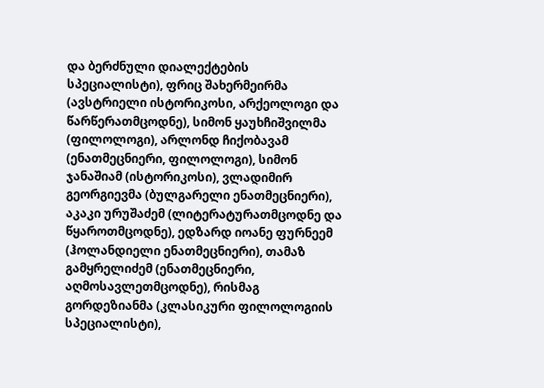და ბერძნული დიალექტების სპეციალისტი), ფრიც შახერმეირმა (ავსტრიელი ისტორიკოსი, არქეოლოგი და წარწერათმცოდნე), სიმონ ყაუხჩიშვილმა (ფილოლოგი), არლონდ ჩიქობავამ (ენათმეცნიერი, ფილოლოგი), სიმონ ჯანაშიამ (ისტორიკოსი), ვლადიმირ გეორგიევმა (ბულგარელი ენათმეცნიერი), აკაკი ურუშაძემ (ლიტერატურათმცოდნე და წყაროთმცოდნე), ედზარდ იოანე ფურნეემ (ჰოლანდიელი ენათმეცნიერი), თამაზ გამყრელიძემ (ენათმეცნიერი, აღმოსავლეთმცოდნე), რისმაგ გორდეზიანმა (კლასიკური ფილოლოგიის სპეციალისტი),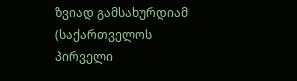ზვიად გამსახურდიამ (საქართველოს პირველი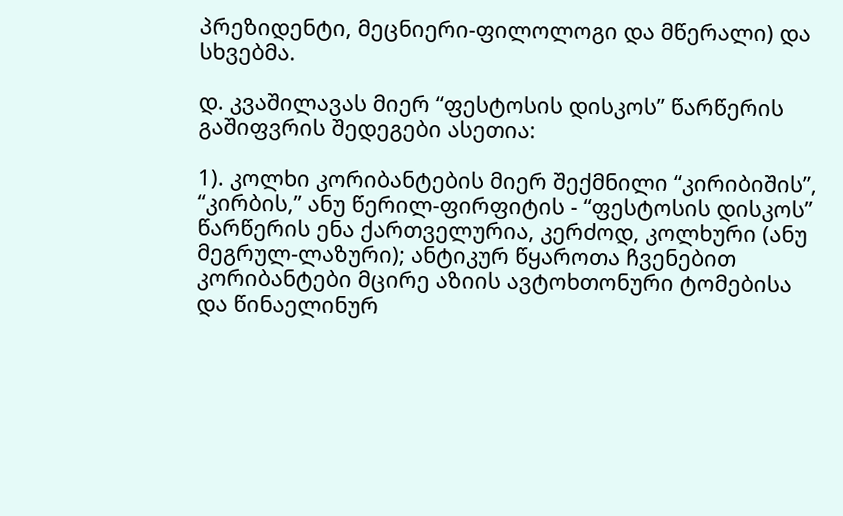პრეზიდენტი, მეცნიერი-ფილოლოგი და მწერალი) და სხვებმა.

დ. კვაშილავას მიერ “ფესტოსის დისკოს” წარწერის გაშიფვრის შედეგები ასეთია:

1). კოლხი კორიბანტების მიერ შექმნილი “კირიბიშის”, “კირბის,” ანუ წერილ-ფირფიტის - “ფესტოსის დისკოს” წარწერის ენა ქართველურია, კერძოდ, კოლხური (ანუ მეგრულ-ლაზური); ანტიკურ წყაროთა ჩვენებით კორიბანტები მცირე აზიის ავტოხთონური ტომებისა და წინაელინურ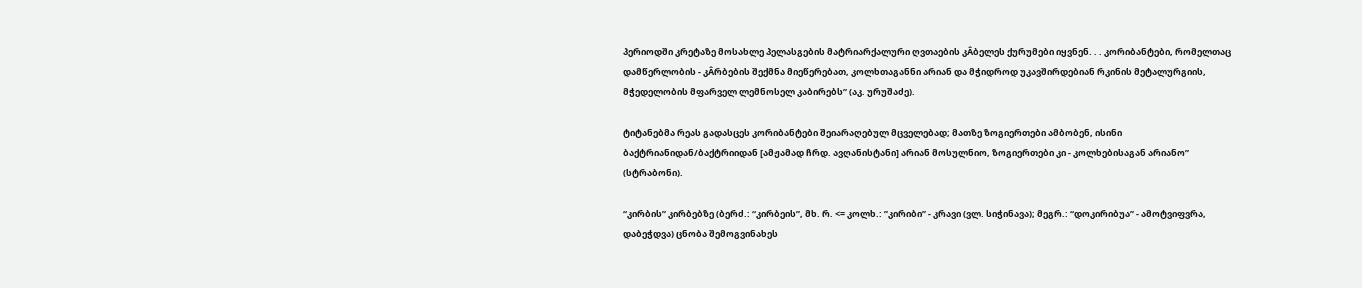პერიოდში კრეტაზე მოსახლე პელასგების მატრიარქალური ღვთაების კÂბელეს ქურუმები იყვნენ. . . კორიბანტები, რომელთაც დამწერლობის - კÂრბების შექმნა მიეწერებათ, კოლხთაგანნი არიან და მჭიდროდ უკავშირდებიან რკინის მეტალურგიის, მჭედელობის მფარველ ლემნოსელ კაბირებს” (აკ. ურუშაძე).

ტიტანებმა რეას გადასცეს კორიბანტები შეიარაღებულ მცველებად; მათზე ზოგიერთები ამბობენ, ისინი ბაქტრიანიდან/ბაქტრიიდან [ამჟამად ჩრდ. ავღანისტანი] არიან მოსულნიო, ზოგიერთები კი - კოლხებისაგან არიანო” (სტრაბონი).

“კირბის” კირბებზე (ბერძ.: “კირბეის”, მხ. რ. <= კოლხ.: ”კირიბი” - კრავი (ვლ. სიჭინავა); მეგრ.: “დოკირიბუა” - ამოტვიფვრა, დაბეჭდვა) ცნობა შემოგვინახეს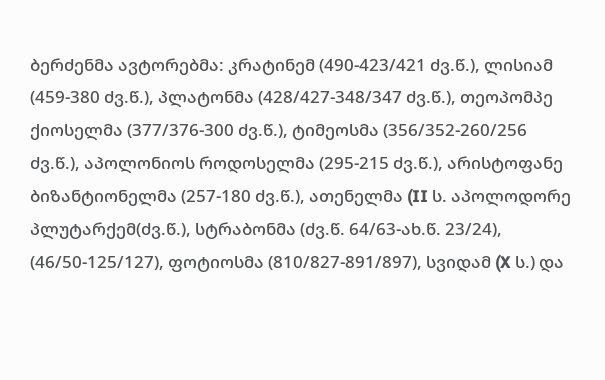ბერძენმა ავტორებმა: კრატინემ (490-423/421 ძვ.წ.), ლისიამ (459-380 ძვ.წ.), პლატონმა (428/427-348/347 ძვ.წ.), თეოპომპე ქიოსელმა (377/376-300 ძვ.წ.), ტიმეოსმა (356/352-260/256 ძვ.წ.), აპოლონიოს როდოსელმა (295-215 ძვ.წ.), არისტოფანე ბიზანტიონელმა (257-180 ძვ.წ.), ათენელმა (II ს. აპოლოდორე პლუტარქემ(ძვ.წ.), სტრაბონმა (ძვ.წ. 64/63-ახ.წ. 23/24), (46/50-125/127), ფოტიოსმა (810/827-891/897), სვიდამ (X ს.) და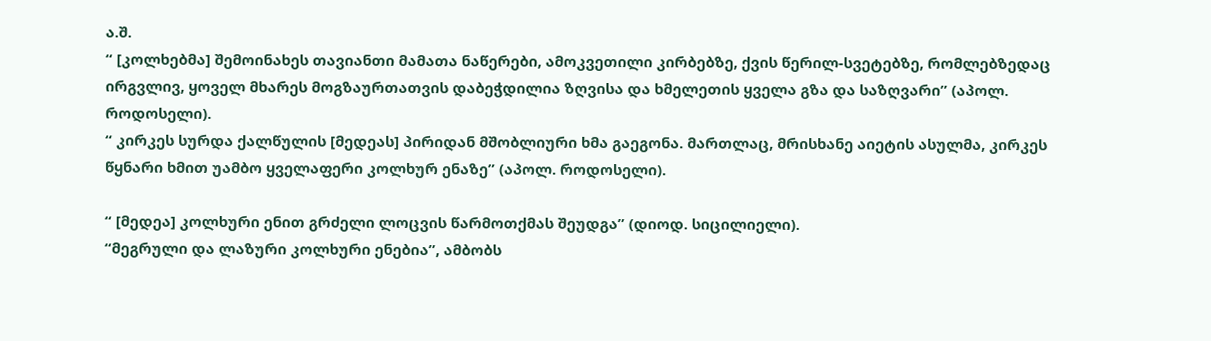ა.შ.
“ [კოლხებმა] შემოინახეს თავიანთი მამათა ნაწერები, ამოკვეთილი კირბებზე, ქვის წერილ-სვეტებზე, რომლებზედაც ირგვლივ, ყოველ მხარეს მოგზაურთათვის დაბეჭდილია ზღვისა და ხმელეთის ყველა გზა და საზღვარი” (აპოლ. როდოსელი).
“ კირკეს სურდა ქალწულის [მედეას] პირიდან მშობლიური ხმა გაეგონა. მართლაც, მრისხანე აიეტის ასულმა, კირკეს წყნარი ხმით უამბო ყველაფერი კოლხურ ენაზე” (აპოლ. როდოსელი).

“ [მედეა] კოლხური ენით გრძელი ლოცვის წარმოთქმას შეუდგა” (დიოდ. სიცილიელი).
“მეგრული და ლაზური კოლხური ენებია”, ამბობს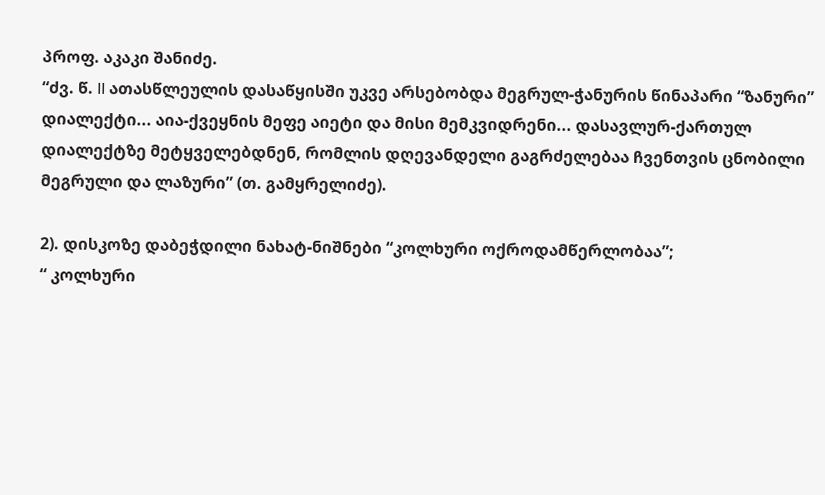პროფ. აკაკი შანიძე.
“ძვ. წ. II ათასწლეულის დასაწყისში უკვე არსებობდა მეგრულ-ჭანურის წინაპარი “ზანური” დიალექტი... აია-ქვეყნის მეფე აიეტი და მისი მემკვიდრენი... დასავლურ-ქართულ დიალექტზე მეტყველებდნენ, რომლის დღევანდელი გაგრძელებაა ჩვენთვის ცნობილი მეგრული და ლაზური” (თ. გამყრელიძე).

2). დისკოზე დაბეჭდილი ნახატ-ნიშნები “კოლხური ოქროდამწერლობაა”;
“ კოლხური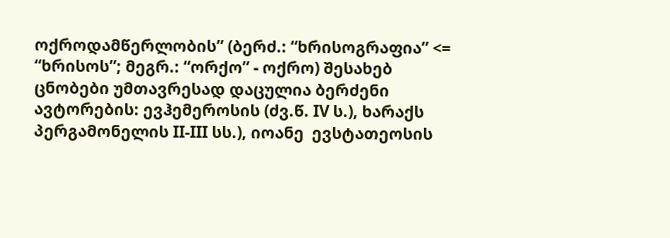ოქროდამწერლობის” (ბერძ.: “ხრისოგრაფია” <= “ხრისოს”; მეგრ.: “ორქო” - ოქრო) შესახებ ცნობები უმთავრესად დაცულია ბერძენი ავტორების: ევჰემეროსის (ძვ.წ. IV ს.), ხარაქს პერგამონელის II-III სს.), იოანე  ევსტათეოსის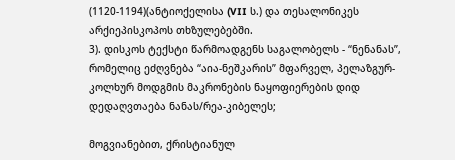(1120-1194)(ანტიოქელისა (VII ს.) და თესალონიკეს არქიეპისკოპოს თხზულებებში.
3). დისკოს ტექსტი წარმოადგენს საგალობელს - “ნენანას”, რომელიც ეძღვნება “აია-ნეშკარის” მფარველ, პელაზგურ-კოლხურ მოდგმის მაკრონების ნაყოფიერების დიდ დედაღვთაება ნანას/რეა-კიბელეს;

მოგვიანებით, ქრისტიანულ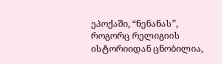ეპოქაში, “ნენანას”, როგორც რელიგიის ისტორიიდან ცნობილია,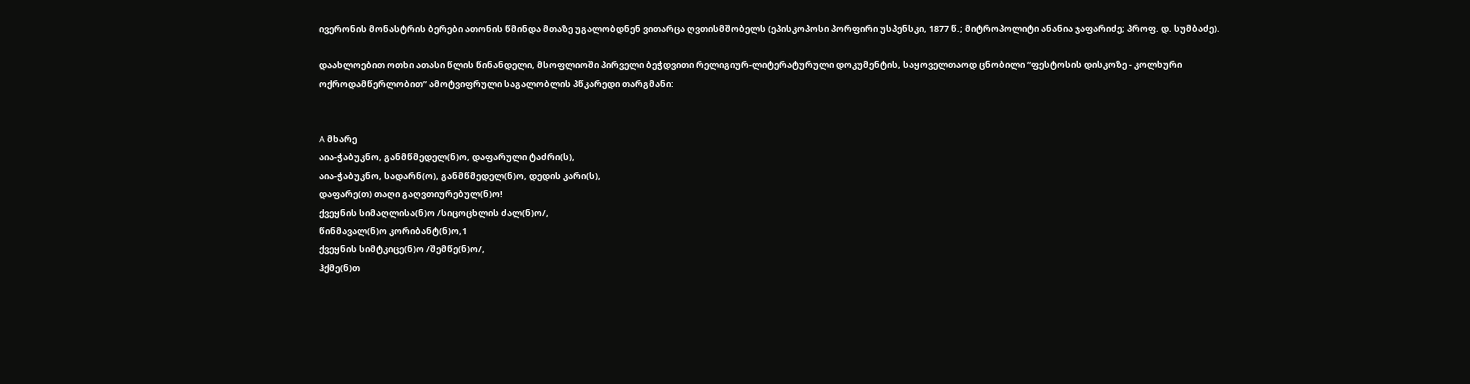ივერონის მონასტრის ბერები ათონის წმინდა მთაზე უგალობდნენ ვითარცა ღვთისმშობელს (ეპისკოპოსი პორფირი უსპენსკი, 1877 წ.; მიტროპოლიტი ანანია ჯაფარიძე; პროფ. დ. სუმბაძე).

დაახლოებით ოთხი ათასი წლის წინანდელი, მსოფლიოში პირველი ბეჭდვითი რელიგიურ-ლიტერატურული დოკუმენტის, საყოველთაოდ ცნობილი “ფესტოსის დისკოზე - კოლხური ოქროდამწერლობით” ამოტვიფრული საგალობლის პწკარედი თარგმანი:


A მხარე
აია-ჭაბუკნო, განმწმედელ(ნ)ო, დაფარული ტაძრი(ს),
აია-ჭაბუკნო, სადარნ(ო), განმწმედელ(ნ)ო, დედის კარი(ს),
დაფარე(თ) თაღი გაღვთიურებულ(ნ)ო!
ქვეყნის სიმაღლისა(ნ)ო /სიცოცხლის ძალ(ნ)ო/,
წინმავალ(ნ)ო კორიბანტ(ნ)ო,1
ქვეყნის სიმტკიცე(ნ)ო /შემწე(ნ)ო/,
ჰქმე(ნ)თ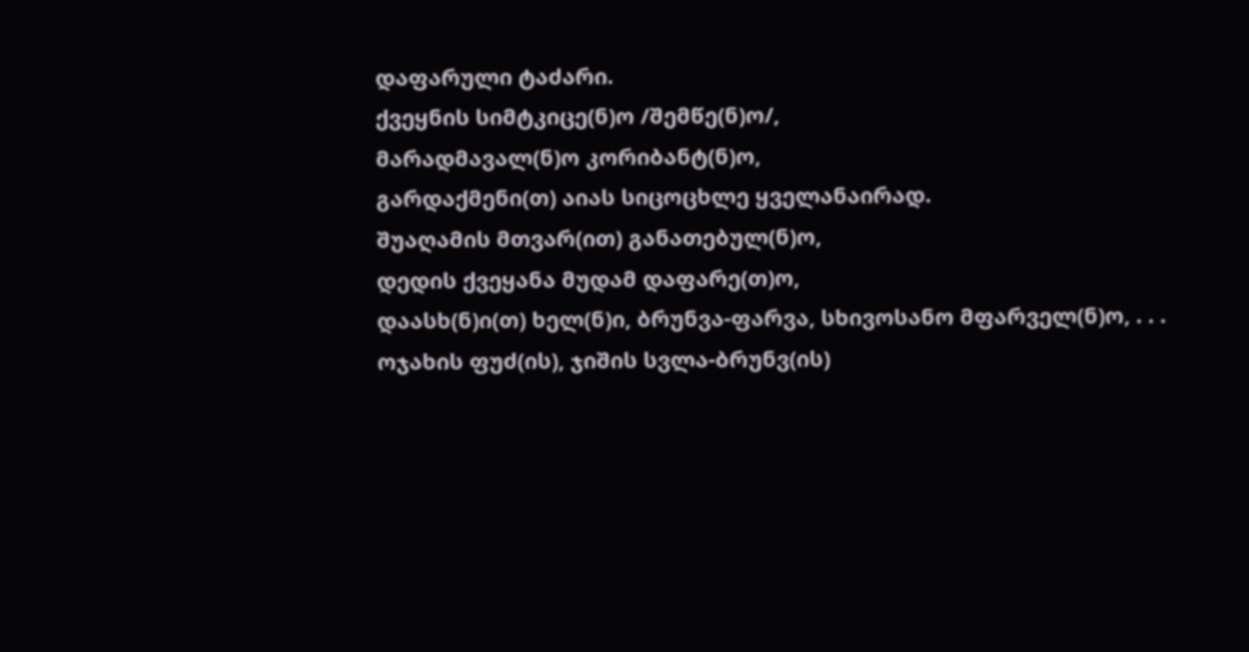დაფარული ტაძარი.
ქვეყნის სიმტკიცე(ნ)ო /შემწე(ნ)ო/,
მარადმავალ(ნ)ო კორიბანტ(ნ)ო,
გარდაქმენი(თ) აიას სიცოცხლე ყველანაირად.
შუაღამის მთვარ(ით) განათებულ(ნ)ო,
დედის ქვეყანა მუდამ დაფარე(თ)ო,
დაასხ(ნ)ი(თ) ხელ(ნ)ი, ბრუნვა-ფარვა, სხივოსანო მფარველ(ნ)ო, . . .
ოჯახის ფუძ(ის), ჯიშის სვლა-ბრუნვ(ის)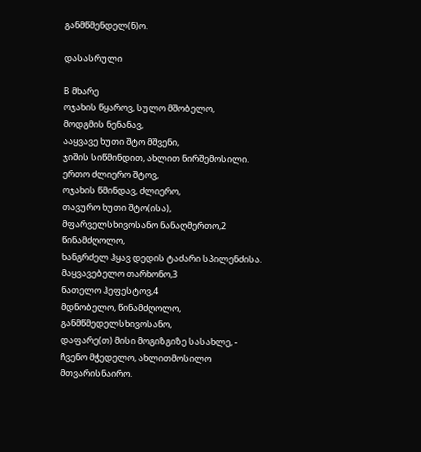განმწმენდელ(ნ)ო.

დასასრული

B მხარე
ოჯახის წყაროვ, სულო მშობელო,
მოდგმის ნენანავ,
ააყვავე ხუთი შტო მშვენი,
ჯიშის სიწმინდით, ახლით ნირშემოსილი.
ერთო ძლიერო შტოვ,
ოჯახის წმინდავ, ძლიერო,
თავურო ხუთი შტო(ისა),
მფარველსხივოსანო ნანაღმერთო,2
წინამძღოლო,
ხანგრძელ ჰყავ დედის ტაძარი სპილენძისა.
მაყვავებელო თარხონო,3
ნათელო ჰეფესტოვ,4
მდნობელო, წინამძღოლო, განმწმედელსხივოსანო,
დაფარე(თ) მისი მოგიზგიზე სასახლე, -
ჩვენო მჭედელო, ახლითმოსილო მთვარისნაირო.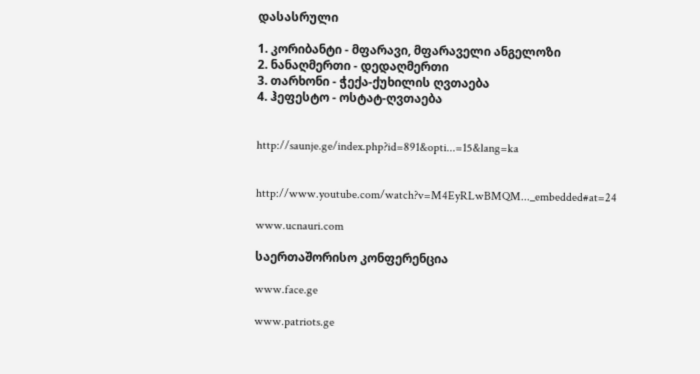დასასრული

1. კორიბანტი - მფარავი, მფარაველი ანგელოზი
2. ნანაღმერთი - დედაღმერთი
3. თარხონი - ჭექა-ქუხილის ღვთაება
4. ჰეფესტო - ოსტატ-ღვთაება


http://saunje.ge/index.php?id=891&opti...=15&lang=ka


http://www.youtube.com/watch?v=M4EyRLwBMQM..._embedded#at=24

www.ucnauri.com

საერთაშორისო კონფერენცია

www.face.ge

www.patriots.ge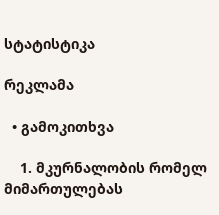სტატისტიკა

რეკლამა

  • გამოკითხვა

    1. მკურნალობის რომელ მიმართულებას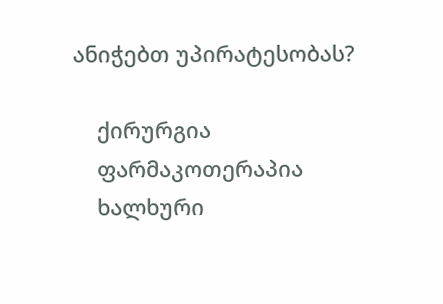ანიჭებთ უპირატესობას?

    ქირურგია
    ფარმაკოთერაპია
    ხალხური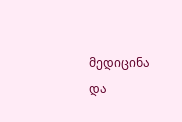მედიცინა და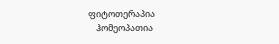ფიტოთერაპია
    ჰომეოპათია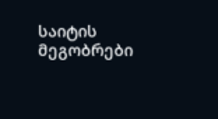საიტის მეგობრები